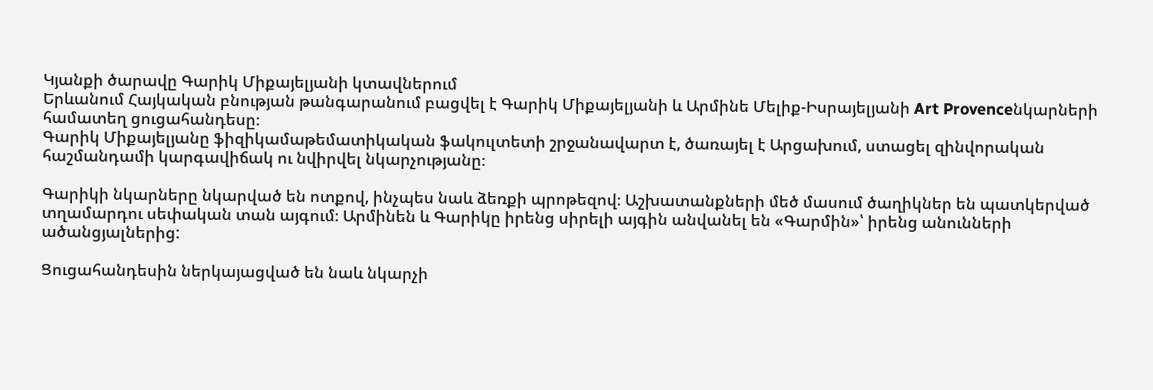Կյանքի ծարավը Գարիկ Միքայելյանի կտավներում
Երևանում Հայկական բնության թանգարանում բացվել է Գարիկ Միքայելյանի և Արմինե Մելիք-Իսրայելյանի Art Provenceնկարների համատեղ ցուցահանդեսը։
Գարիկ Միքայելյանը ֆիզիկամաթեմատիկական ֆակուլտետի շրջանավարտ է, ծառայել է Արցախում, ստացել զինվորական հաշմանդամի կարգավիճակ ու նվիրվել նկարչությանը։

Գարիկի նկարները նկարված են ոտքով, ինչպես նաև ձեռքի պրոթեզով։ Աշխատանքների մեծ մասում ծաղիկներ են պատկերված տղամարդու սեփական տան այգում։ Արմինեն և Գարիկը իրենց սիրելի այգին անվանել են «Գարմին»՝ իրենց անունների ածանցյալներից:

Ցուցահանդեսին ներկայացված են նաև նկարչի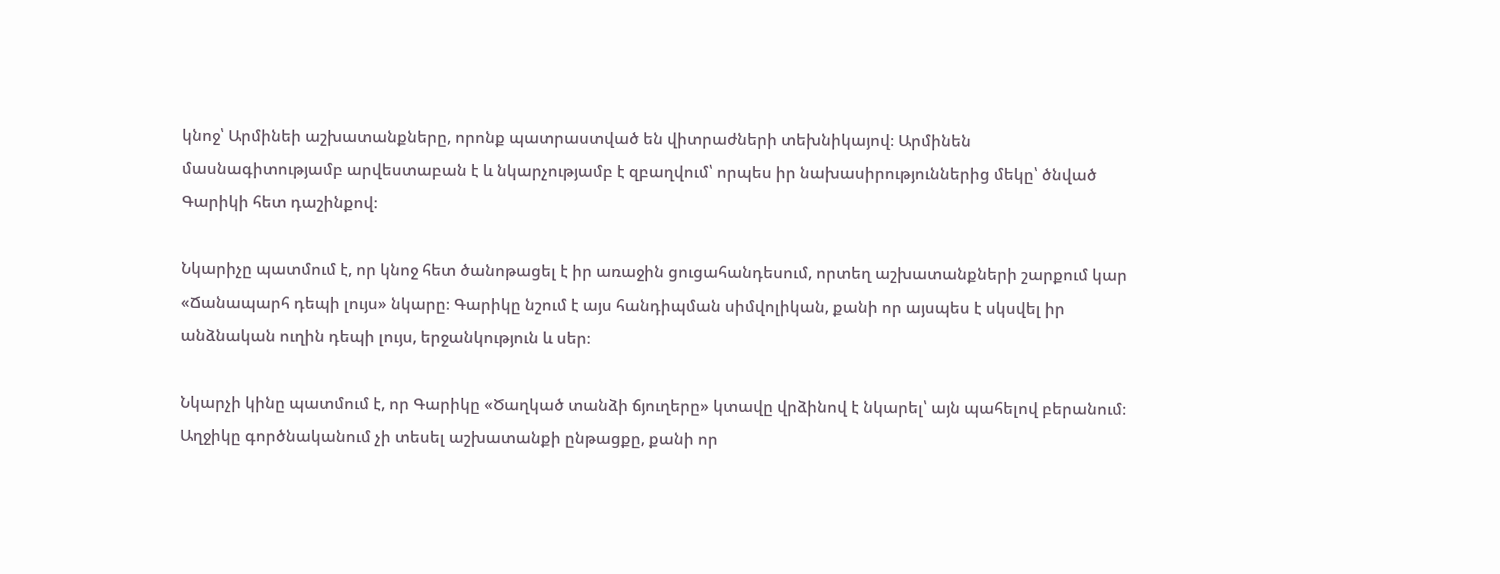կնոջ՝ Արմինեի աշխատանքները, որոնք պատրաստված են վիտրաժների տեխնիկայով։ Արմինեն մասնագիտությամբ արվեստաբան է և նկարչությամբ է զբաղվում՝ որպես իր նախասիրություններից մեկը՝ ծնված Գարիկի հետ դաշինքով։

Նկարիչը պատմում է, որ կնոջ հետ ծանոթացել է իր առաջին ցուցահանդեսում, որտեղ աշխատանքների շարքում կար «Ճանապարհ դեպի լույս» նկարը։ Գարիկը նշում է այս հանդիպման սիմվոլիկան, քանի որ այսպես է սկսվել իր անձնական ուղին դեպի լույս, երջանկություն և սեր։

Նկարչի կինը պատմում է, որ Գարիկը «Ծաղկած տանձի ճյուղերը» կտավը վրձինով է նկարել՝ այն պահելով բերանում։ Աղջիկը գործնականում չի տեսել աշխատանքի ընթացքը, քանի որ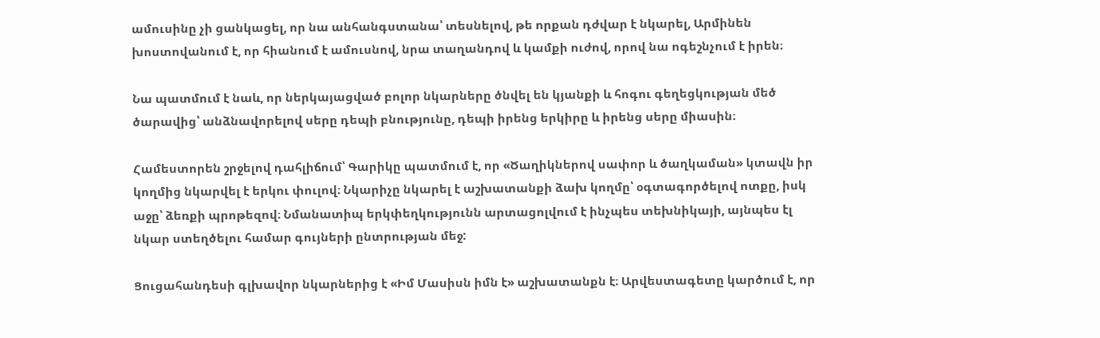ամուսինը չի ցանկացել, որ նա անհանգստանա՝ տեսնելով, թե որքան դժվար է նկարել, Արմինեն խոստովանում է, որ հիանում է ամուսնով, նրա տաղանդով և կամքի ուժով, որով նա ոգեշնչում է իրեն։

Նա պատմում է նաև, որ ներկայացված բոլոր նկարները ծնվել են կյանքի և հոգու գեղեցկության մեծ ծարավից՝ անձնավորելով սերը դեպի բնությունը, դեպի իրենց երկիրը և իրենց սերը միասին։

Համեստորեն շրջելով դահլիճում՝ Գարիկը պատմում է, որ «Ծաղիկներով սափոր և ծաղկաման» կտավն իր կողմից նկարվել է երկու փուլով։ Նկարիչը նկարել է աշխատանքի ձախ կողմը՝ օգտագործելով ոտքը, իսկ աջը՝ ձեռքի պրոթեզով։ Նմանատիպ երկփեղկությունն արտացոլվում է ինչպես տեխնիկայի, այնպես էլ նկար ստեղծելու համար գույների ընտրության մեջ:

Ցուցահանդեսի գլխավոր նկարներից է «Իմ Մասիսն իմն է» աշխատանքն է։ Արվեստագետը կարծում է, որ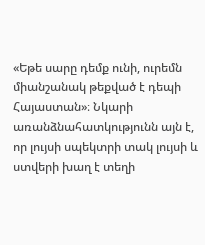«Եթե սարը դեմք ունի, ուրեմն միանշանակ թեքված է դեպի Հայաստան»։ Նկարի առանձնահատկությունն այն է, որ լույսի սպեկտրի տակ լույսի և ստվերի խաղ է տեղի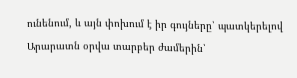ունենում, և այն փոխում է իր գույները՝ պատկերելով Արարատն օրվա տարբեր ժամերին՝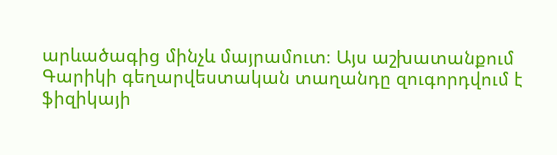արևածագից մինչև մայրամուտ։ Այս աշխատանքում Գարիկի գեղարվեստական տաղանդը զուգորդվում է ֆիզիկայի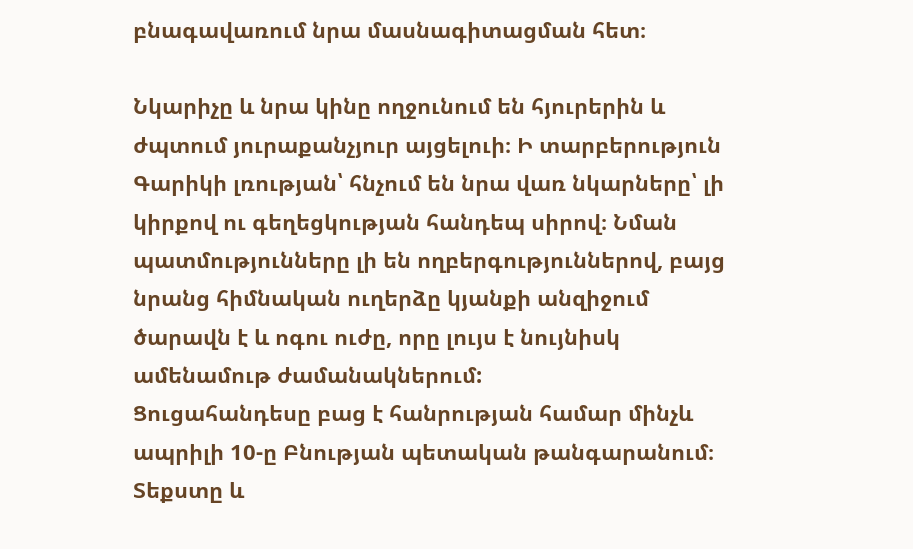բնագավառում նրա մասնագիտացման հետ։

Նկարիչը և նրա կինը ողջունում են հյուրերին և ժպտում յուրաքանչյուր այցելուի։ Ի տարբերություն Գարիկի լռության՝ հնչում են նրա վառ նկարները՝ լի կիրքով ու գեղեցկության հանդեպ սիրով։ Նման պատմությունները լի են ողբերգություններով, բայց նրանց հիմնական ուղերձը կյանքի անզիջում ծարավն է և ոգու ուժը, որը լույս է նույնիսկ ամենամութ ժամանակներում:
Ցուցահանդեսը բաց է հանրության համար մինչև ապրիլի 10-ը Բնության պետական թանգարանում։
Տեքստը և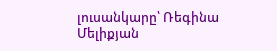լուսանկարը՝ Ռեգինա Մելիքյան